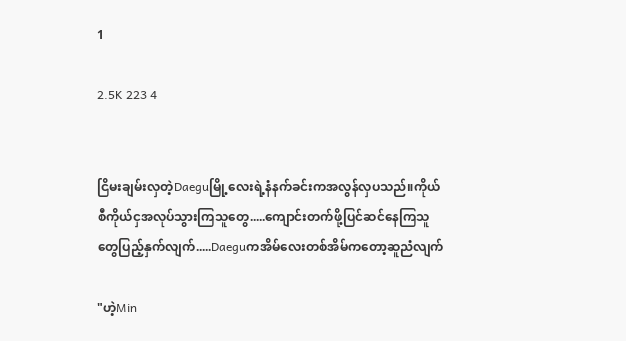1

2.5K 223 4


ငြိမးချမ်းလှတဲ့Daeguမြို့လေးရဲ့နံနက်ခင်းကအလွန်လှပသည်။ကိုယ်စီကိုယ်ငှအလုပ်သွားကြသူတွေ.....ကျောင်းတက်ဖို့ပြင်ဆင်နေကြသူတွေပြည့်နှက်လျက်.....Daeguကအိမ်လေးတစ်အိမ်ကတော့ဆူညံလျက်

"ဟဲ့Min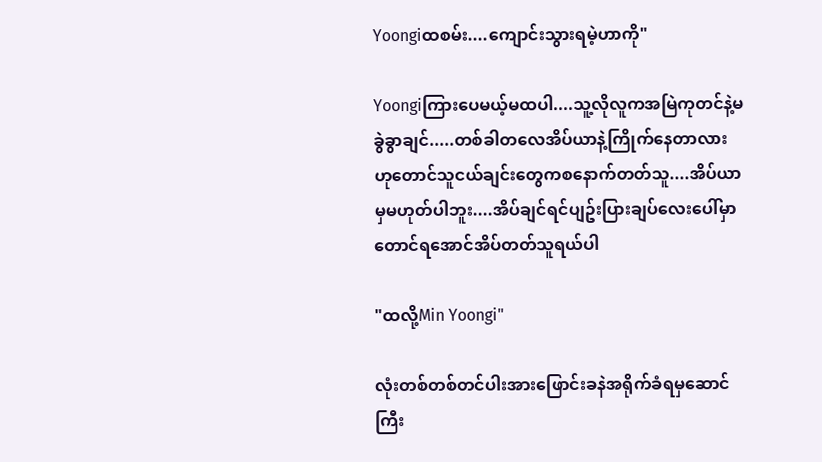Yoongiထစမ်း....ကျောင်းသွားရမဲ့ဟာကို"

Yoongiကြားပေမယ့်မထပါ....သူ့လိုလူကအမြဲကုတင်နဲ့မခွဲခွာချင်.....တစ်ခါတလေအိပ်ယာနဲ့ကြိုက်နေတာလားဟုတောင်သူငယ်ချင်းတွေကစနောက်တတ်သူ....အိပ်ယာမှမဟုတ်ပါဘူး....အိပ်ချင်ရင်ပျဥ်းပြားချပ်လေးပေါ်မှာတောင်ရအောင်အိပ်တတ်သူရယ်ပါ

"ထလို့Min Yoongi"

လုံးတစ်တစ်တင်ပါးအားဖြောင်းခနဲအရိုက်ခံရမှဆောင်ကြီး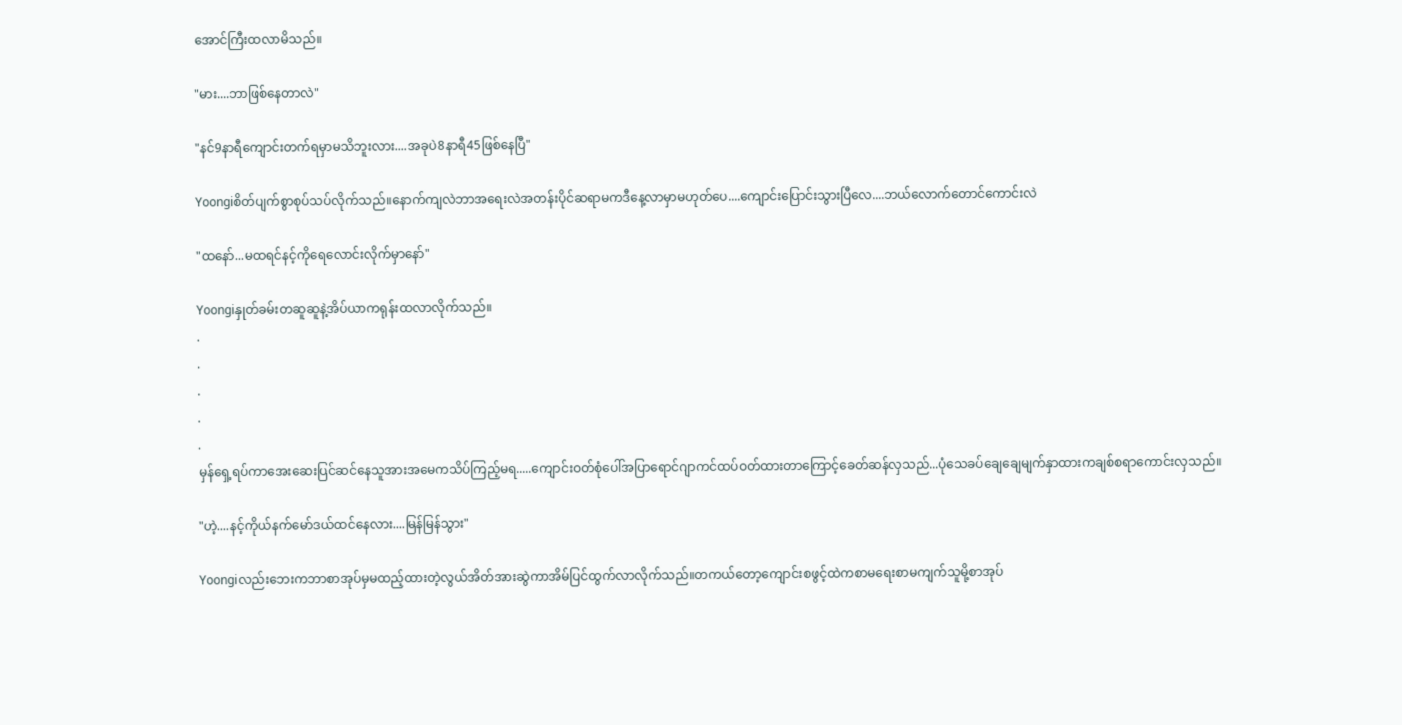အောင်ကြီးထလာမိသည်။

"မား....ဘာဖြစ်နေတာလဲ"

"နင်9နာရီကျောင်းတက်ရမှာမသိဘူးလား....အခုပဲ8နာရီ45ဖြစ်နေပြီ"

Yoongiစိတ်ပျက်စွာစုပ်သပ်လိုက်သည်။နောက်ကျလဲဘာအရေးလဲအတန်းပိုင်ဆရာမကဒီနေ့လာမှာမဟုတ်ပေ....ကျောင်းပြောင်းသွားပြီလေ....ဘယ်လောက်တောင်ကောင်းလဲ

"ထနော်...မထရင်နင့်ကိုရေလောင်းလိုက်မှာနော်"

Yoongiနှုတ်ခမ်းတဆူဆူနဲ့အိပ်ယာကရုန်းထလာလိုက်သည်။
.
.
.
.
.
မှန်ရှေ့ရပ်ကာအေးဆေးပြင်ဆင်နေသူအားအမေကသိပ်ကြည့်မရ.....ကျောင်းဝတ်စုံပေါ်အပြာရောင်ဂျာကင်ထပ်ဝတ်ထားတာကြောင့်ခေတ်ဆန်လှသည်...ပုံသေခပ်ချေချေမျက်နှာထားကချစ်စရာကောင်းလှသည်။

"ဟဲ့....နင့်ကိုယ်နက်မော်ဒယ်ထင်နေလား....မြန်မြန်သွား"

Yoongiလည်းဘေးကဘာစာအုပ်မှမထည့်ထားတဲ့လွယ်အိတ်အားဆွဲကာအိမ်ပြင်ထွက်လာလိုက်သည်။တကယ်တော့ကျောင်းစဖွင့်ထဲကစာမရေးစာမကျက်သူမို့စာအုပ်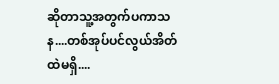ဆိုတာသူ့အတွက်ပကာသန....တစ်အုပ်ပင်လွယ်အိတ်ထဲမရှိ....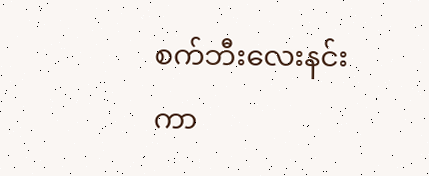စက်ဘီးလေးနင်းကာ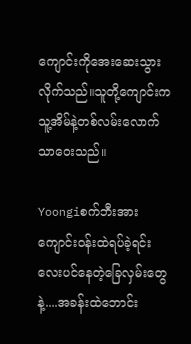ကျောင်းကိုအေးဆေးသွားလိုက်သည်။သူတို့ကျောင်းကသူ့အိမ်နဲ့တစ်လမ်းလောက်သာဝေးသည်။

Yoongiစက်ဘီးအားကျောင်းဝန်းထဲရပ်ခဲ့ရင်းလေးပင်နေတဲ့ခြေလှမ်းတွေနဲ့....အခန်းထဲဘောင်း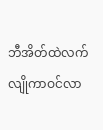ဘီအိတ်ထဲလက်လျိုကာဝင်လာ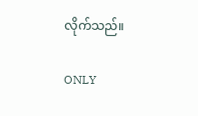လိုက်သည်။

ONLY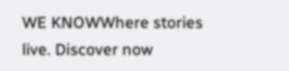WE KNOWWhere stories live. Discover now